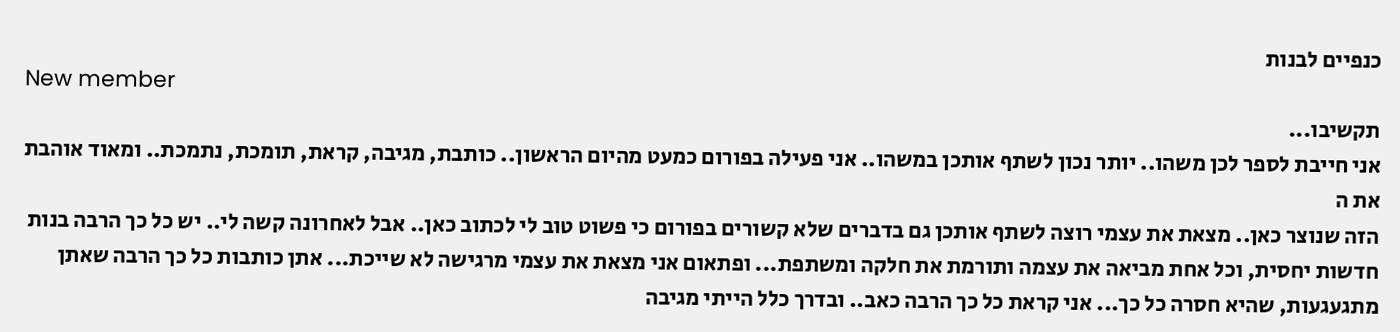כנפיים לבנות
New member
תקשיבו...
אני חייבת לספר לכן משהו.. יותר נכון לשתף אותכן במשהו.. אני פעילה בפורום כמעט מהיום הראשון.. כותבת, מגיבה, קראת, תומכת, נתמכת.. ומאוד אוהבת את ה
הזה שנוצר כאן.. מצאת את עצמי רוצה לשתף אותכן גם בדברים שלא קשורים בפורום כי פשוט טוב לי לכתוב כאן.. אבל לאחרונה קשה לי.. יש כל כך הרבה בנות חדשות יחסית, וכל אחת מביאה את עצמה ותורמת את חלקה ומשתפת... ופתאום אני מצאת את עצמי מרגישה לא שייכת... אתן כותבות כל כך הרבה שאתן מתגעגעות, שהיא חסרה כל כך... אני קראת כל כך הרבה כאב.. ובדרך כלל הייתי מגיבה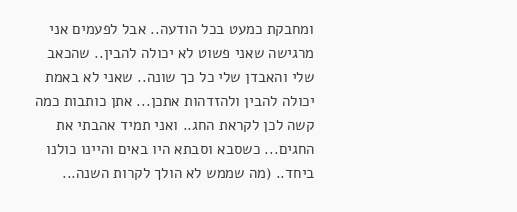ומחבקת כמעט בכל הודעה.. אבל לפעמים אני מרגישה שאני פשוט לא יכולה להבין.. שהכאב שלי והאבדן שלי כל כך שונה.. שאני לא באמת יכולה להבין ולהזדהות אתכן... אתן כותבות כמה קשה לכן לקראת החג.. ואני תמיד אהבתי את החגים... כשסבא וסבתא היו באים והיינו כולנו ביחד.. (מה שממש לא הולך לקרות השנה...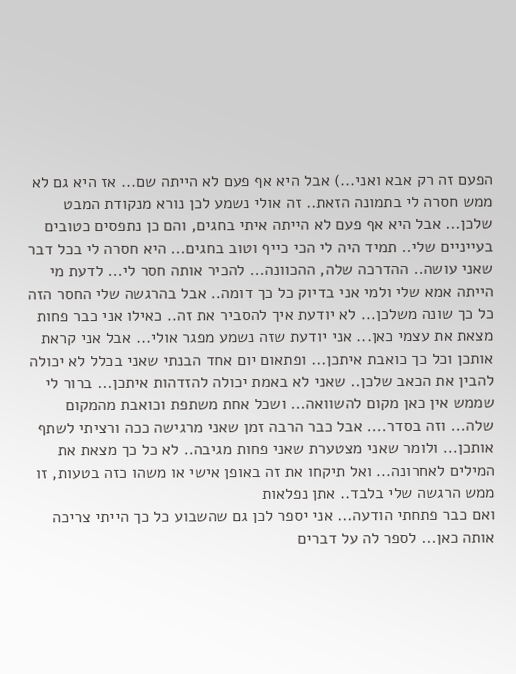הפעם זה רק אבא ואני...) אבל היא אף פעם לא הייתה שם... אז היא גם לא ממש חסרה לי בתמונה הזאת.. זה אולי נשמע לכן נורא מנקודת המבט שלכן... אבל היא אף פעם לא הייתה איתי בחגים, והם כן נתפסים כטובים בעייניים שלי.. תמיד היה לי הכי כייף וטוב בחגים... היא חסרה לי בכל דבר שאני עושה.. ההדרכה שלה, ההכוונה... להכיר אותה חסר לי... לדעת מי הייתה אמא שלי ולמי אני בדיוק כל כך דומה.. אבל בהרגשה שלי החסר הזה כל כך שונה משלכן... לא יודעת איך להסביר את זה.. כאילו אני כבר פחות מצאת את עצמי כאן... אני יודעת שזה נשמע מפגר אולי... אבל אני קראת אותכן וכל כך כואבת איתכן... ופתאום יום אחד הבנתי שאני בכלל לא יכולה להבין את הכאב שלכן.. שאני לא באמת יכולה להזדהות איתכן... ברור לי שממש אין כאן מקום להשוואה... ושכל אחת משתפת וכואבת מהמקום שלה... וזה בסדר.... אבל כבר הרבה זמן שאני מרגישה ככה ורציתי לשתף אותכן... ולומר שאני מצטערת שאני פחות מגיבה.. לא כל כך מצאת את המילים לאחרונה... ואל תיקחו את זה באופן אישי או משהו כזה בטעות, זו ממש הרגשה שלי בלבד.. אתן נפלאות
ואם כבר פתחתי הודעה... אני יספר לכן גם שהשבוע כל כך הייתי צריכה אותה כאן... לספר לה על דברים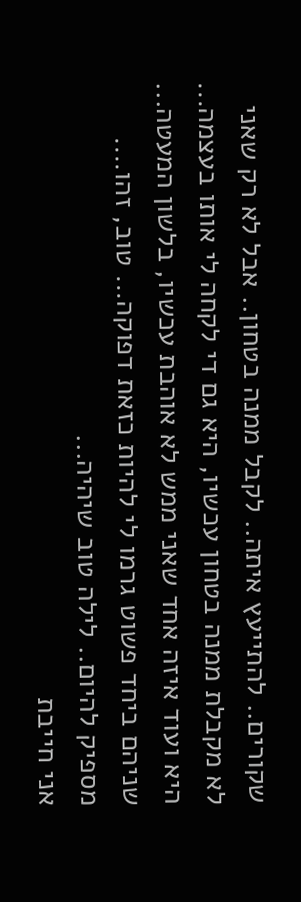שקורים.. להתייעץ איתה.. לקבל ממנה בטחון.. אבל לא רק שאני לא מקבלת ממנה בטחון עכשיו, היא גם די לקחה לי אותו בעצמה... היא ועוד איזה אחד שאני ממש לא אוהבת עכשיו, בלשון המעטה... שניהם ביחד פשוט גרמו לי להיות כזאת דפוקה... טוב, זהו.... מספיק להיום.. לילה טוב שיהיה...
אני חייבת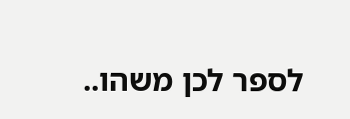לספר לכן משהו..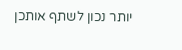יותר נכון לשתף אותכן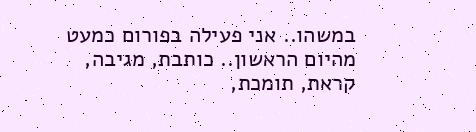במשהו.. אני פעילה בפורום כמעט מהיום הראשון.. כותבת, מגיבה, קראת, תומכת,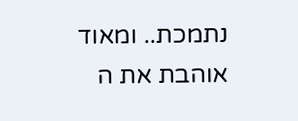נתמכת.. ומאוד אוהבת את ה